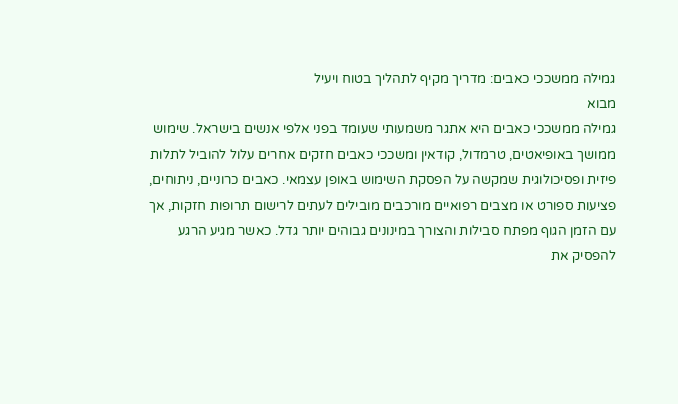גמילה ממשככי כאבים: מדריך מקיף לתהליך בטוח ויעיל
מבוא
גמילה ממשככי כאבים היא אתגר משמעותי שעומד בפני אלפי אנשים בישראל. שימוש ממושך באופיאטים, טרמדול, קודאין ומשככי כאבים חזקים אחרים עלול להוביל לתלות פיזית ופסיכולוגית שמקשה על הפסקת השימוש באופן עצמאי. כאבים כרוניים, ניתוחים, פציעות ספורט או מצבים רפואיים מורכבים מובילים לעתים לרישום תרופות חזקות, אך עם הזמן הגוף מפתח סבילות והצורך במינונים גבוהים יותר גדל. כאשר מגיע הרגע להפסיק את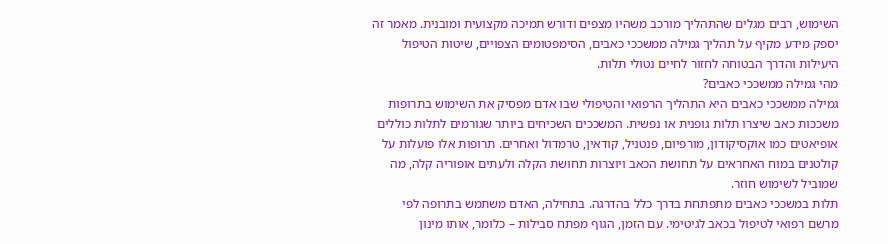השימוש, רבים מגלים שהתהליך מורכב משהיו מצפים ודורש תמיכה מקצועית ומובנית. מאמר זה יספק מידע מקיף על תהליך גמילה ממשככי כאבים, הסימפטומים הצפויים, שיטות הטיפול היעילות והדרך הבטוחה לחזור לחיים נטולי תלות.
מהי גמילה ממשככי כאבים?
גמילה ממשככי כאבים היא התהליך הרפואי והטיפולי שבו אדם מפסיק את השימוש בתרופות משככות כאב שיצרו תלות גופנית או נפשית. המשככים השכיחים ביותר שגורמים לתלות כוללים אופיאטים כמו אוקסיקודון, מורפיום, פנטניל, קודאין, טרמדול ואחרים. תרופות אלו פועלות על קולטנים במוח האחראים על תחושת הכאב ויוצרות תחושת הקלה ולעתים אופוריה קלה, מה שמוביל לשימוש חוזר.
תלות במשככי כאבים מתפתחת בדרך כלל בהדרגה. בתחילה, האדם משתמש בתרופה לפי מרשם רפואי לטיפול בכאב לגיטימי. עם הזמן, הגוף מפתח סבילות – כלומר, אותו מינון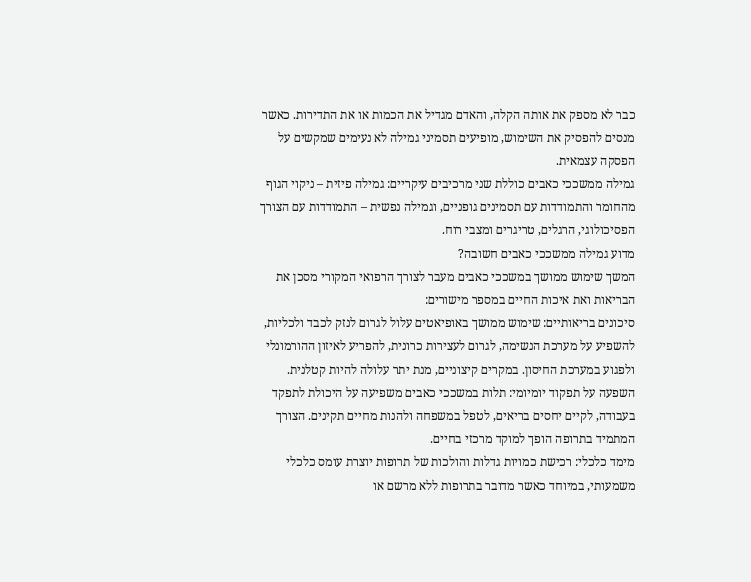כבר לא מספק את אותה הקלה, והאדם מגדיל את הכמות או את התדירות. כאשר מנסים להפסיק את השימוש, מופיעים תסמיני גמילה לא נעימים שמקשים על הפסקה עצמאית.
גמילה ממשככי כאבים כוללת שני מרכיבים עיקריים: גמילה פיזית – ניקוי הגוף מהחומר והתמודדות עם תסמינים גופניים, וגמילה נפשית – התמודדות עם הצורך הפסיכולוגי, הרגלים, טריגרים ומצבי רוח.
מדוע גמילה ממשככי כאבים חשובה?
המשך שימוש ממושך במשככי כאבים מעבר לצורך הרפואי המקורי מסכן את הבריאות ואת איכות החיים במספר מישורים:
סיכונים בריאותיים: שימוש ממושך באופיאטים עלול לגרום לנזק לכבד ולכליות, להשפיע על מערכת הנשימה, לגרום לעצירות כרונית, להפריע לאיזון ההורמונלי ולפגוע במערכת החיסון. במקרים קיצוניים, מנת יתר עלולה להיות קטלנית.
השפעה על תפקוד יומיומי: תלות במשככי כאבים משפיעה על היכולת לתפקד בעבודה, לקיים יחסים בריאים, לטפל במשפחה ולהנות מחיים תקינים. הצורך המתמיד בתרופה הופך למוקד מרכזי בחיים.
מימד כלכלי: רכישת כמויות גדלות והולכות של תרופות יוצרת עומס כלכלי משמעותי, במיוחד כאשר מדובר בתרופות ללא מרשם או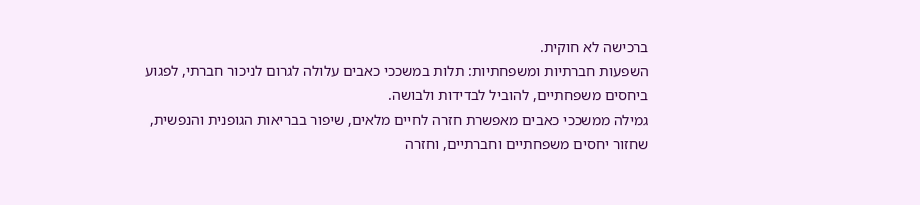ברכישה לא חוקית.
השפעות חברתיות ומשפחתיות: תלות במשככי כאבים עלולה לגרום לניכור חברתי, לפגוע ביחסים משפחתיים, להוביל לבדידות ולבושה.
גמילה ממשככי כאבים מאפשרת חזרה לחיים מלאים, שיפור בבריאות הגופנית והנפשית, שחזור יחסים משפחתיים וחברתיים, וחזרה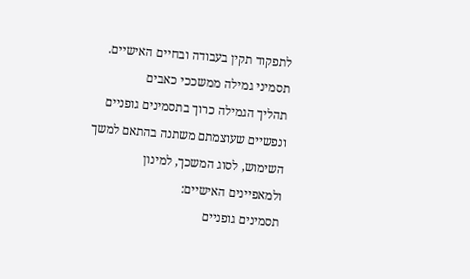לתפקוד תקין בעבודה ובחיים האישיים.
תסמיני גמילה ממשככי כאבים
תהליך הגמילה כרוך בתסמינים גופניים ונפשיים שעוצמתם משתנה בהתאם למשך השימוש, לסוג המשכך, למינון ולמאפיינים האישיים:
תסמינים גופניים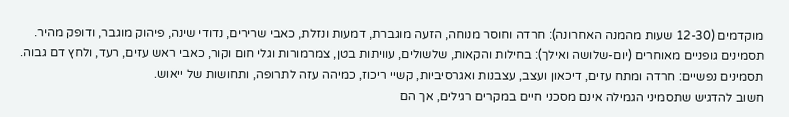מוקדמים (12-30 שעות מהמנה האחרונה): חרדה וחוסר מנוחה, הזעה מוגברת, דמעות ונזלת, כאבי שרירים, נדודי שינה, פיהוק מוגבר, ודופק מהיר.
תסמינים גופניים מאוחרים (יום-שלושה ואילך): בחילות והקאות, שלשולים, עוויתות בטן, צמרמורות וגלי חום וקור, כאבי ראש עזים, רעד, ולחץ דם גבוה.
תסמינים נפשיים: חרדה ומתח עזים, דיכאון ועצב, עצבנות ואגרסיביות, קשיי ריכוז, כמיהה עזה לתרופה, ותחושות של ייאוש.
חשוב להדגיש שתסמיני הגמילה אינם מסכני חיים במקרים רגילים, אך הם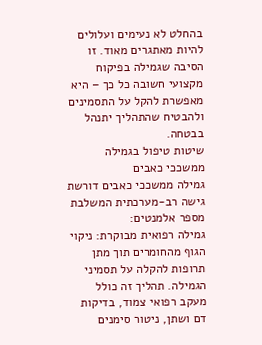בהחלט לא נעימים ועלולים להיות מאתגרים מאוד. זו הסיבה שגמילה בפיקוח מקצועי חשובה כל כך – היא מאפשרת להקל על התסמינים ולהבטיח שהתהליך יתנהל בבטחה.
שיטות טיפול בגמילה ממשככי כאבים
גמילה ממשככי כאבים דורשת גישה רב-מערכתית המשלבת מספר אלמנטים:
גמילה רפואית מבוקרת: ניקוי הגוף מהחומרים תוך מתן תרופות להקלה על תסמיני הגמילה. תהליך זה כולל מעקב רפואי צמוד, בדיקות דם ושתן, ניטור סימנים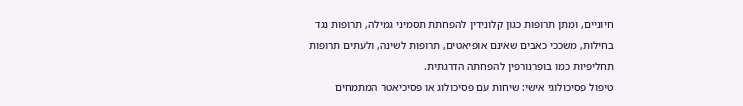חיוניים, ומתן תרופות כגון קלונידין להפחתת תסמיני גמילה, תרופות נגד בחילות, משככי כאבים שאינם אופיאטים, תרופות לשינה, ולעתים תרופות תחליפיות כמו בופרנורפין להפחתה הדרגתית.
טיפול פסיכולוגי אישי: שיחות עם פסיכולוג או פסיכיאטר המתמחים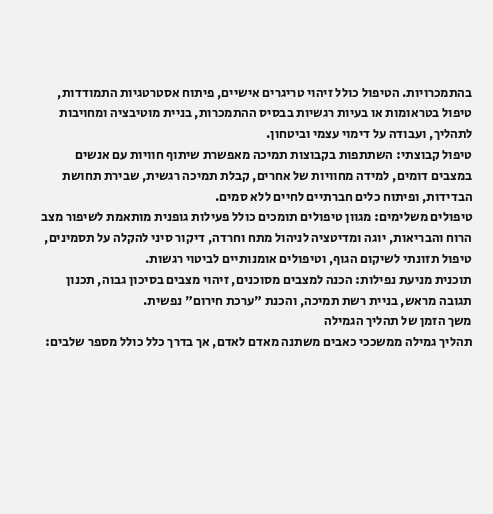בהתמכרויות. הטיפול כולל זיהוי טריגרים אישיים, פיתוח אסטרטגיות התמודדות, טיפול בטראומות או בעיות רגשיות בבסיס ההתמכרות, בניית מוטיבציה ומחויבות לתהליך, ועבודה על דימוי עצמי וביטחון.
טיפול קבוצתי: השתתפות בקבוצות תמיכה מאפשרת שיתוף חוויות עם אנשים במצבים דומים, למידה מחוויות של אחרים, קבלת תמיכה רגשית, שבירת תחושת הבדידות, ופיתוח כלים חברתיים לחיים ללא סמים.
טיפולים משלימים: מגוון טיפולים תומכים כולל פעילות גופנית מותאמת לשיפור מצב הרוח והבריאות, יוגה ומדיטציה לניהול מתח וחרדה, דיקור סיני להקלה על תסמינים, טיפול תזונתי לשיקום הגוף, וטיפולים אומנותיים לביטוי רגשות.
תוכנית מניעת נפילות: הכנה למצבים מסוכנים, זיהוי מצבים בסיכון גבוה, תכנון תגובה מראש, בניית רשת תמיכה, והכנת "ערכת חירום" נפשית.
משך הזמן של תהליך הגמילה
תהליך גמילה ממשככי כאבים משתנה מאדם לאדם, אך בדרך כלל כולל מספר שלבים: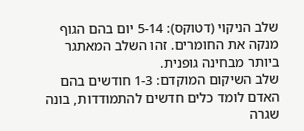שלב הניקוי (דטוקס): 5-14 יום בהם הגוף מנקה את החומרים. זהו השלב המאתגר ביותר מבחינה גופנית.
שלב השיקום המוקדם: 1-3 חודשים בהם האדם לומד כלים חדשים להתמודדות, בונה שגרה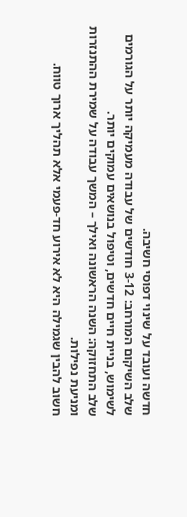חדשה ועובד על שינוי דפוסי חשיבה.
שלב השיקום המורחב: 3-12 חודשים של עבודה מעמיקה יותר על הגורמים לשימוש, בניית חיים חדשים, וטיפול בנושאים עמוקים יותר.
שלב התחזוקה: השנה הראשונה ואילך – המשך עבודה על שמירת ההתנזרות ומניעת נפילות.
חשוב להבין שגמילה היא לא אירוע חד-פעמי אלא תהליך ארוך טווח.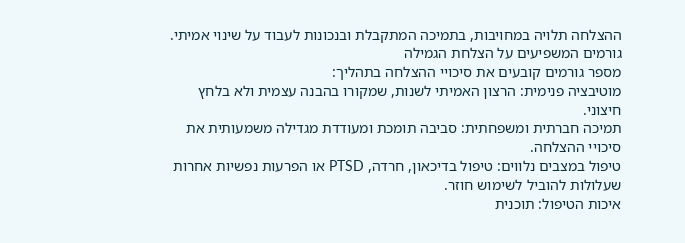ההצלחה תלויה במחויבות, בתמיכה המתקבלת ובנכונות לעבוד על שינוי אמיתי.
גורמים המשפיעים על הצלחת הגמילה
מספר גורמים קובעים את סיכויי ההצלחה בתהליך:
מוטיבציה פנימית: הרצון האמיתי לשנות, שמקורו בהבנה עצמית ולא בלחץ חיצוני.
תמיכה חברתית ומשפחתית: סביבה תומכת ומעודדת מגדילה משמעותית את סיכויי ההצלחה.
טיפול במצבים נלווים: טיפול בדיכאון, חרדה, PTSD או הפרעות נפשיות אחרות שעלולות להוביל לשימוש חוזר.
איכות הטיפול: תוכנית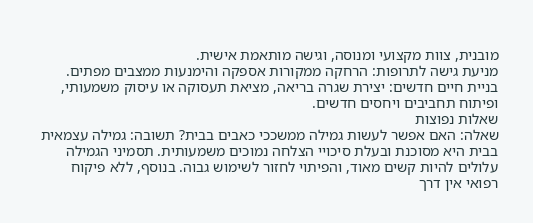מובנית, צוות מקצועי ומנוסה, וגישה מותאמת אישית.
מניעת גישה לתרופות: הרחקה ממקורות אספקה והימנעות ממצבים מפתים.
בניית חיים חדשים: יצירת שגרה בריאה, מציאת תעסוקה או עיסוק משמעותי, ופיתוח תחביבים ויחסים חדשים.
שאלות נפוצות
שאלה: האם אפשר לעשות גמילה ממשככי כאבים בבית? תשובה: גמילה עצמאית בבית היא מסוכנת ובעלת סיכויי הצלחה נמוכים משמעותית. תסמיני הגמילה עלולים להיות קשים מאוד, והפיתוי לחזור לשימוש גבוה. בנוסף, ללא פיקוח רפואי אין דרך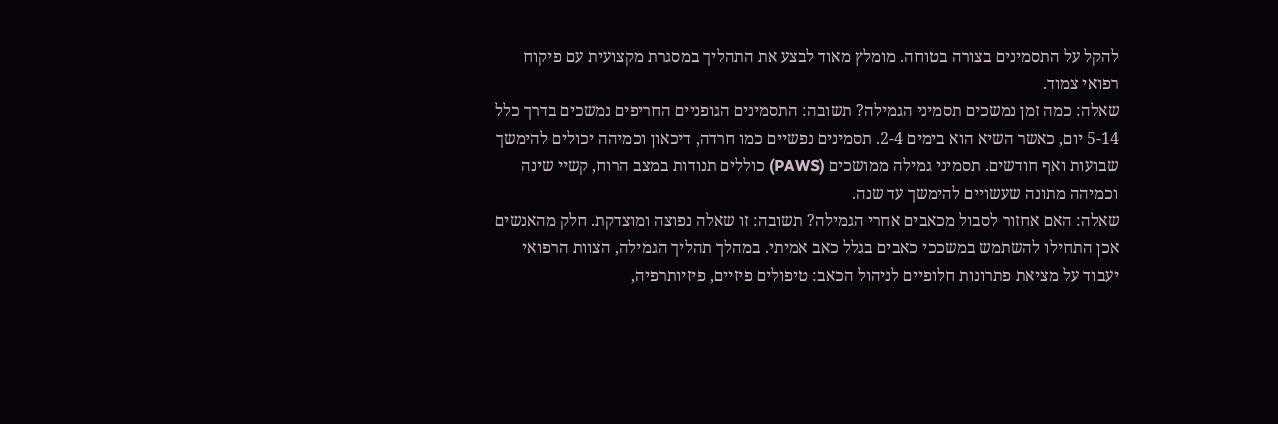להקל על התסמינים בצורה בטוחה. מומלץ מאוד לבצע את התהליך במסגרת מקצועית עם פיקוח רפואי צמוד.
שאלה: כמה זמן נמשכים תסמיני הגמילה? תשובה: התסמינים הגופניים החריפים נמשכים בדרך כלל 5-14 יום, כאשר השיא הוא בימים 2-4. תסמינים נפשיים כמו חרדה, דיכאון וכמיהה יכולים להימשך שבועות ואף חודשים. תסמיני גמילה ממושכים (PAWS) כוללים תנודות במצב הרוח, קשיי שינה וכמיהה מתונה שעשויים להימשך עד שנה.
שאלה: האם אחזור לסבול מכאבים אחרי הגמילה? תשובה: זו שאלה נפוצה ומוצדקת. חלק מהאנשים אכן התחילו להשתמש במשככי כאבים בגלל כאב אמיתי. במהלך תהליך הגמילה, הצוות הרפואי יעבוד על מציאת פתרונות חלופיים לניהול הכאב: טיפולים פיזיים, פיזיותרפיה,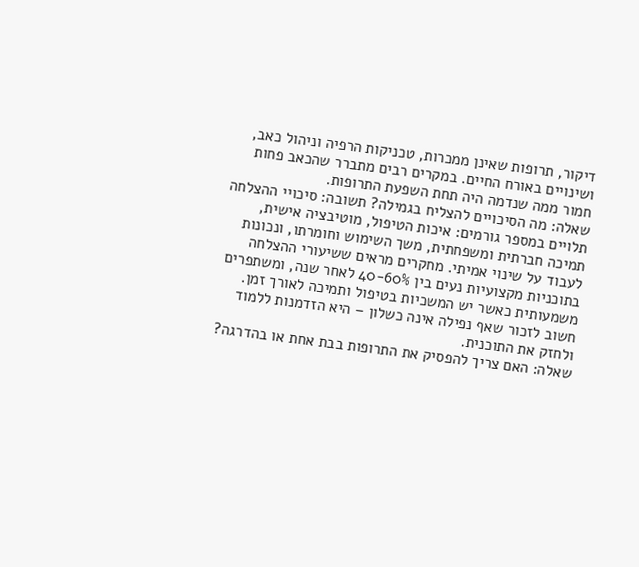דיקור, תרופות שאינן ממכרות, טכניקות הרפיה וניהול כאב, ושינויים באורח החיים. במקרים רבים מתברר שהכאב פחות חמור ממה שנדמה היה תחת השפעת התרופות.
שאלה: מה הסיכויים להצליח בגמילה? תשובה: סיכויי ההצלחה תלויים במספר גורמים: איכות הטיפול, מוטיבציה אישית, תמיכה חברתית ומשפחתית, משך השימוש וחומרתו, ונכונות לעבוד על שינוי אמיתי. מחקרים מראים ששיעורי ההצלחה בתוכניות מקצועיות נעים בין 40-60% לאחר שנה, ומשתפרים משמעותית כאשר יש המשכיות בטיפול ותמיכה לאורך זמן. חשוב לזכור שאף נפילה אינה כשלון – היא הזדמנות ללמוד ולחזק את התוכנית.
שאלה: האם צריך להפסיק את התרופות בבת אחת או בהדרגה?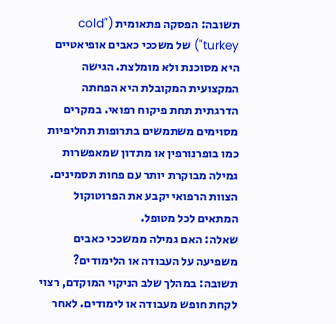תשובה: הפסקה פתאומית ("cold turkey") של משככי כאבים אופיאטיים היא מסוכנת ולא מומלצת. הגישה המקצועית המקובלת היא הפחתה הדרגתית תחת פיקוח רפואי. במקרים מסוימים משתמשים בתרופות תחליפיות כמו בופרנורפין או מתדון שמאפשרות גמילה מבוקרת יותר עם פחות תסמינים. הצוות הרפואי יקבע את הפרוטוקול המתאים לכל מטופל.
שאלה: האם גמילה ממשככי כאבים משפיעה על העבודה או הלימודים? תשובה: במהלך שלב הניקוי המוקדם, רצוי לקחת חופש מעבודה או לימודים. לאחר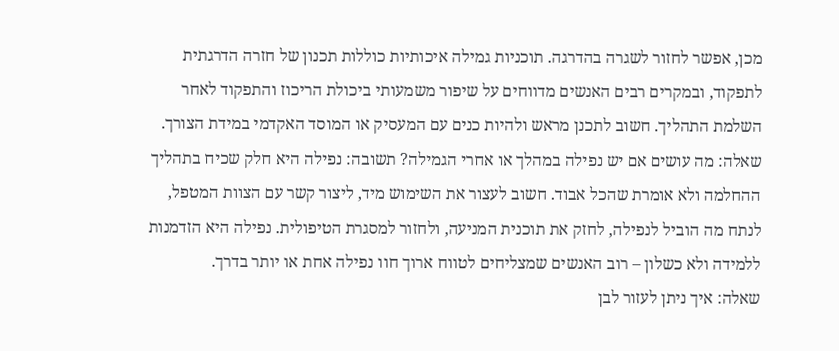מכן, אפשר לחזור לשגרה בהדרגה. תוכניות גמילה איכותיות כוללות תכנון של חזרה הדרגתית לתפקוד, ובמקרים רבים האנשים מדווחים על שיפור משמעותי ביכולת הריכוז והתפקוד לאחר השלמת התהליך. חשוב לתכנן מראש ולהיות כנים עם המעסיק או המוסד האקדמי במידת הצורך.
שאלה: מה עושים אם יש נפילה במהלך או אחרי הגמילה? תשובה: נפילה היא חלק שכיח בתהליך ההחלמה ולא אומרת שהכל אבוד. חשוב לעצור את השימוש מיד, ליצור קשר עם הצוות המטפל, לנתח מה הוביל לנפילה, לחזק את תוכנית המניעה, ולחזור למסגרת הטיפולית. נפילה היא הזדמנות ללמידה ולא כשלון – רוב האנשים שמצליחים לטווח ארוך חוו נפילה אחת או יותר בדרך.
שאלה: איך ניתן לעזור לבן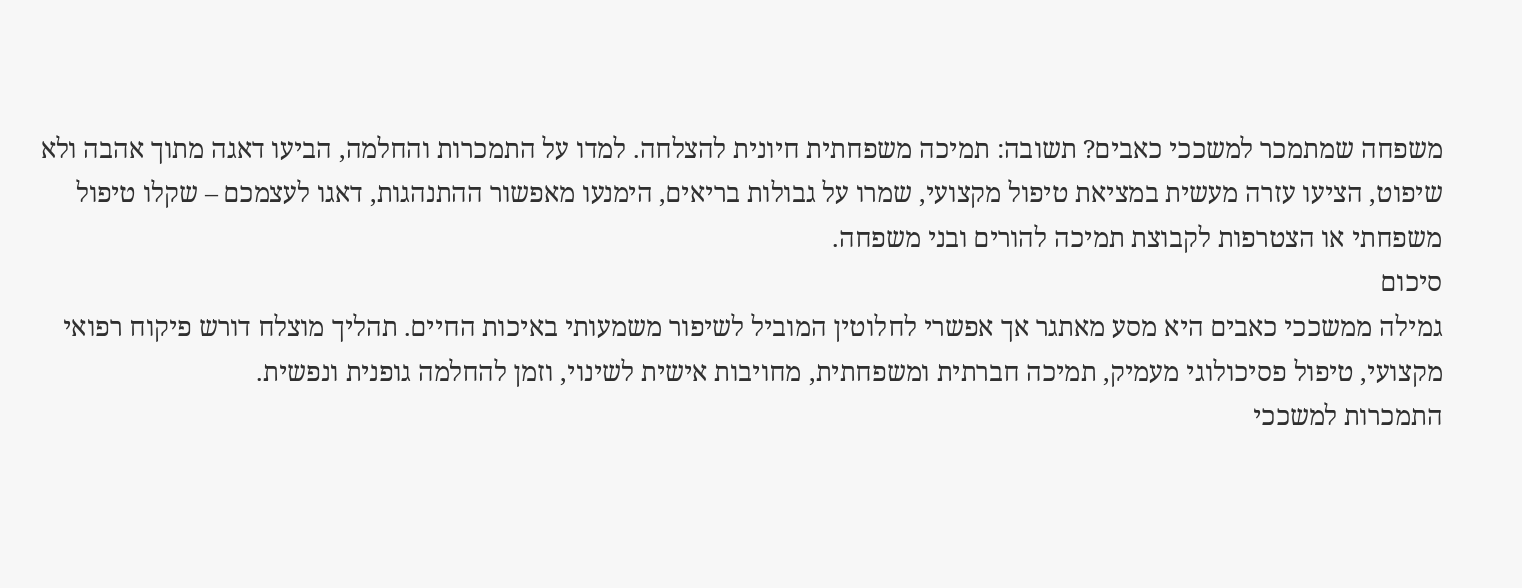משפחה שמתמכר למשככי כאבים? תשובה: תמיכה משפחתית חיונית להצלחה. למדו על התמכרות והחלמה, הביעו דאגה מתוך אהבה ולא שיפוט, הציעו עזרה מעשית במציאת טיפול מקצועי, שמרו על גבולות בריאים, הימנעו מאפשור ההתנהגות, דאגו לעצמכם – שקלו טיפול משפחתי או הצטרפות לקבוצת תמיכה להורים ובני משפחה.
סיכום
גמילה ממשככי כאבים היא מסע מאתגר אך אפשרי לחלוטין המוביל לשיפור משמעותי באיכות החיים. תהליך מוצלח דורש פיקוח רפואי מקצועי, טיפול פסיכולוגי מעמיק, תמיכה חברתית ומשפחתית, מחויבות אישית לשינוי, וזמן להחלמה גופנית ונפשית.
התמכרות למשככי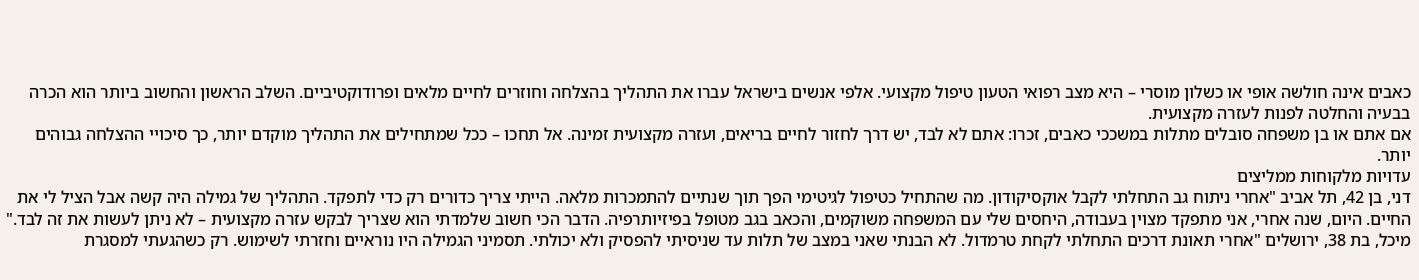כאבים אינה חולשה אופי או כשלון מוסרי – היא מצב רפואי הטעון טיפול מקצועי. אלפי אנשים בישראל עברו את התהליך בהצלחה וחוזרים לחיים מלאים ופרודוקטיביים. השלב הראשון והחשוב ביותר הוא הכרה בבעיה והחלטה לפנות לעזרה מקצועית.
אם אתם או בן משפחה סובלים מתלות במשככי כאבים, זכרו: אתם לא לבד, יש דרך לחזור לחיים בריאים, ועזרה מקצועית זמינה. אל תחכו – ככל שמתחילים את התהליך מוקדם יותר, כך סיכויי ההצלחה גבוהים יותר.
עדויות מלקוחות ממליצים
דני, בן 42, תל אביב "אחרי ניתוח גב התחלתי לקבל אוקסיקודון. מה שהתחיל כטיפול לגיטימי הפך תוך שנתיים להתמכרות מלאה. הייתי צריך כדורים רק כדי לתפקד. התהליך של גמילה היה קשה אבל הציל לי את החיים. היום, שנה אחרי, אני מתפקד מצוין בעבודה, היחסים שלי עם המשפחה משוקמים, והכאב בגב מטופל בפיזיותרפיה. הדבר הכי חשוב שלמדתי הוא שצריך לבקש עזרה מקצועית – לא ניתן לעשות את זה לבד."
מיכל, בת 38, ירושלים "אחרי תאונת דרכים התחלתי לקחת טרמדול. לא הבנתי שאני במצב של תלות עד שניסיתי להפסיק ולא יכולתי. תסמיני הגמילה היו נוראיים וחזרתי לשימוש. רק כשהגעתי למסגרת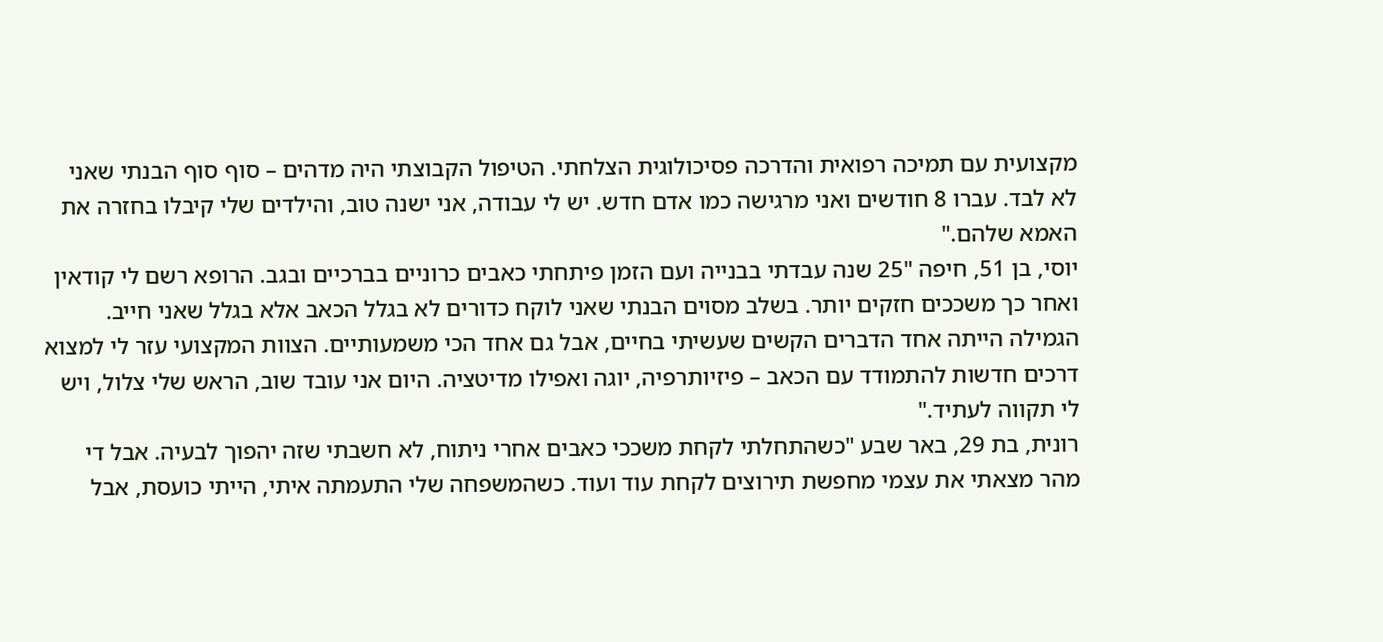מקצועית עם תמיכה רפואית והדרכה פסיכולוגית הצלחתי. הטיפול הקבוצתי היה מדהים – סוף סוף הבנתי שאני לא לבד. עברו 8 חודשים ואני מרגישה כמו אדם חדש. יש לי עבודה, אני ישנה טוב, והילדים שלי קיבלו בחזרה את האמא שלהם."
יוסי, בן 51, חיפה "25 שנה עבדתי בבנייה ועם הזמן פיתחתי כאבים כרוניים בברכיים ובגב. הרופא רשם לי קודאין ואחר כך משככים חזקים יותר. בשלב מסוים הבנתי שאני לוקח כדורים לא בגלל הכאב אלא בגלל שאני חייב. הגמילה הייתה אחד הדברים הקשים שעשיתי בחיים, אבל גם אחד הכי משמעותיים. הצוות המקצועי עזר לי למצוא דרכים חדשות להתמודד עם הכאב – פיזיותרפיה, יוגה ואפילו מדיטציה. היום אני עובד שוב, הראש שלי צלול, ויש לי תקווה לעתיד."
רונית, בת 29, באר שבע "כשהתחלתי לקחת משככי כאבים אחרי ניתוח, לא חשבתי שזה יהפוך לבעיה. אבל די מהר מצאתי את עצמי מחפשת תירוצים לקחת עוד ועוד. כשהמשפחה שלי התעמתה איתי, הייתי כועסת, אבל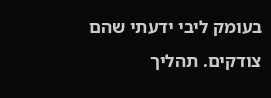בעומק ליבי ידעתי שהם צודקים. תהליך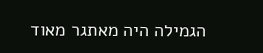הגמילה היה מאתגר מאוד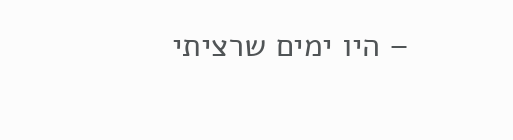– היו ימים שרציתי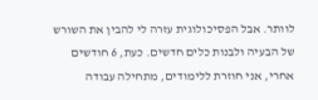לוותר. אבל הפסיכולוגית עזרה לי להבין את השורש של הבעיה ולבנות כלים חדשים. כעת, 6 חודשים אחרי, אני חוזרת ללימודים, מתחילה עבודה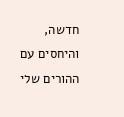חדשה, והיחסים עם ההורים שלי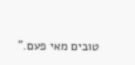טובים מאי פעם."